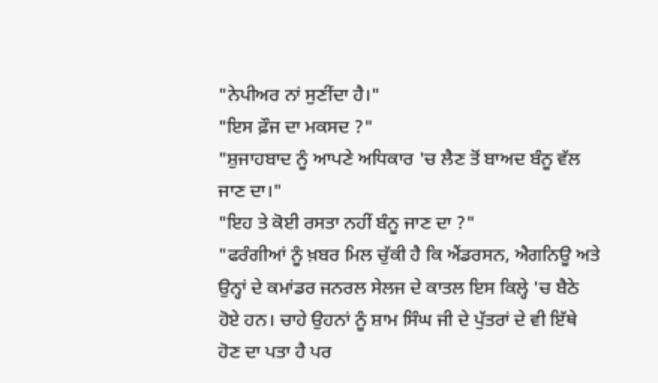"ਨੇਪੀਅਰ ਨਾਂ ਸੁਣੀਂਦਾ ਹੈ।"
"ਇਸ ਫ਼ੌਜ ਦਾ ਮਕਸਦ ?"
"ਸ਼ੁਜਾਹਬਾਦ ਨੂੰ ਆਪਣੇ ਅਧਿਕਾਰ 'ਚ ਲੈਣ ਤੋਂ ਬਾਅਦ ਬੰਨੂ ਵੱਲ ਜਾਣ ਦਾ।"
"ਇਹ ਤੇ ਕੋਈ ਰਸਤਾ ਨਹੀਂ ਬੰਨੂ ਜਾਣ ਦਾ ?"
"ਫਰੰਗੀਆਂ ਨੂੰ ਖ਼ਬਰ ਮਿਲ ਚੁੱਕੀ ਹੈ ਕਿ ਐਂਡਰਸਨ, ਐਗਨਿਊ ਅਤੇ ਉਨ੍ਹਾਂ ਦੇ ਕਮਾਂਡਰ ਜਨਰਲ ਸੇਲਜ ਦੇ ਕਾਤਲ ਇਸ ਕਿਲ੍ਹੇ 'ਚ ਬੈਠੇ ਹੋਏ ਹਨ। ਚਾਹੇ ਉਹਨਾਂ ਨੂੰ ਸ਼ਾਮ ਸਿੰਘ ਜੀ ਦੇ ਪੁੱਤਰਾਂ ਦੇ ਵੀ ਇੱਥੇ ਹੋਣ ਦਾ ਪਤਾ ਹੈ ਪਰ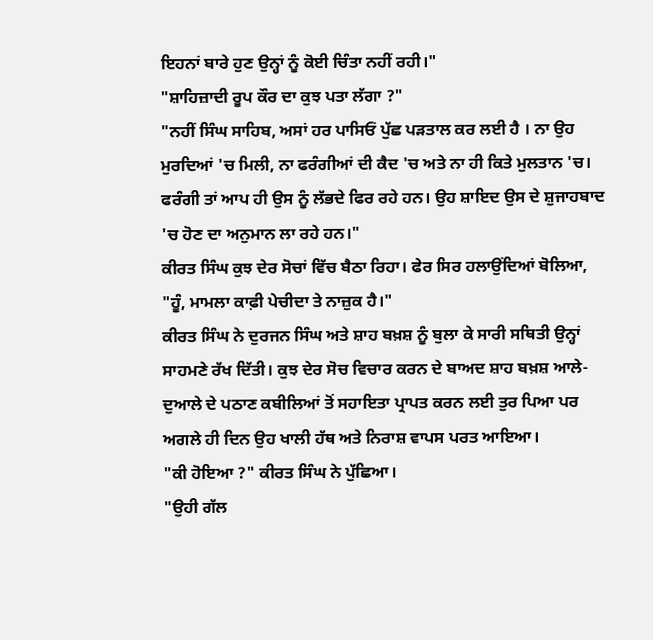ਇਹਨਾਂ ਬਾਰੇ ਹੁਣ ਉਨ੍ਹਾਂ ਨੂੰ ਕੋਈ ਚਿੰਤਾ ਨਹੀਂ ਰਹੀ।"
"ਸ਼ਾਹਿਜ਼ਾਦੀ ਰੂਪ ਕੌਰ ਦਾ ਕੁਝ ਪਤਾ ਲੱਗਾ ?"
"ਨਹੀਂ ਸਿੰਘ ਸਾਹਿਬ, ਅਸਾਂ ਹਰ ਪਾਸਿਓਂ ਪੁੱਛ ਪੜਤਾਲ ਕਰ ਲਈ ਹੈ । ਨਾ ਉਹ ਮੁਰਦਿਆਂ 'ਚ ਮਿਲੀ, ਨਾ ਫਰੰਗੀਆਂ ਦੀ ਕੈਦ 'ਚ ਅਤੇ ਨਾ ਹੀ ਕਿਤੇ ਮੁਲਤਾਨ 'ਚ। ਫਰੰਗੀ ਤਾਂ ਆਪ ਹੀ ਉਸ ਨੂੰ ਲੱਭਦੇ ਫਿਰ ਰਹੇ ਹਨ। ਉਹ ਸ਼ਾਇਦ ਉਸ ਦੇ ਸ਼ੁਜਾਹਬਾਦ 'ਚ ਹੋਣ ਦਾ ਅਨੁਮਾਨ ਲਾ ਰਹੇ ਹਨ।"
ਕੀਰਤ ਸਿੰਘ ਕੁਝ ਦੇਰ ਸੋਚਾਂ ਵਿੱਚ ਬੈਠਾ ਰਿਹਾ। ਫੇਰ ਸਿਰ ਹਲਾਉਂਦਿਆਂ ਬੋਲਿਆ, "ਹੂੰ, ਮਾਮਲਾ ਕਾਫ਼ੀ ਪੇਚੀਦਾ ਤੇ ਨਾਜ਼ੁਕ ਹੈ।"
ਕੀਰਤ ਸਿੰਘ ਨੇ ਦੁਰਜਨ ਸਿੰਘ ਅਤੇ ਸ਼ਾਹ ਬਖ਼ਸ਼ ਨੂੰ ਬੁਲਾ ਕੇ ਸਾਰੀ ਸਥਿਤੀ ਉਨ੍ਹਾਂ ਸਾਹਮਣੇ ਰੱਖ ਦਿੱਤੀ। ਕੁਝ ਦੇਰ ਸੋਚ ਵਿਚਾਰ ਕਰਨ ਦੇ ਬਾਅਦ ਸ਼ਾਹ ਬਖ਼ਸ਼ ਆਲੇ-ਦੁਆਲੇ ਦੇ ਪਠਾਣ ਕਬੀਲਿਆਂ ਤੋਂ ਸਹਾਇਤਾ ਪ੍ਰਾਪਤ ਕਰਨ ਲਈ ਤੁਰ ਪਿਆ ਪਰ ਅਗਲੇ ਹੀ ਦਿਨ ਉਹ ਖਾਲੀ ਹੱਥ ਅਤੇ ਨਿਰਾਸ਼ ਵਾਪਸ ਪਰਤ ਆਇਆ।
"ਕੀ ਹੋਇਆ ?" ਕੀਰਤ ਸਿੰਘ ਨੇ ਪੁੱਛਿਆ।
"ਉਹੀ ਗੱਲ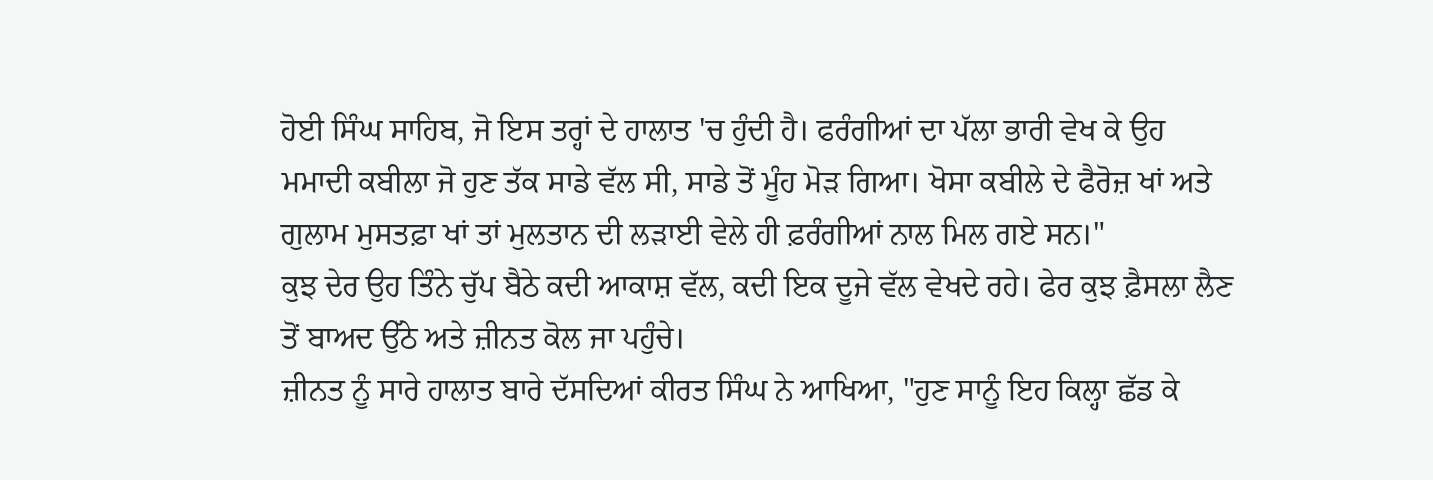ਹੋਈ ਸਿੰਘ ਸਾਹਿਬ, ਜੋ ਇਸ ਤਰ੍ਹਾਂ ਦੇ ਹਾਲਾਤ 'ਚ ਹੁੰਦੀ ਹੈ। ਫਰੰਗੀਆਂ ਦਾ ਪੱਲਾ ਭਾਰੀ ਵੇਖ ਕੇ ਉਹ ਮਮਾਦੀ ਕਬੀਲਾ ਜੋ ਹੁਣ ਤੱਕ ਸਾਡੇ ਵੱਲ ਸੀ, ਸਾਡੇ ਤੋਂ ਮੂੰਹ ਮੋੜ ਗਿਆ। ਖੋਸਾ ਕਬੀਲੇ ਦੇ ਫੈਰੋਜ਼ ਖਾਂ ਅਤੇ ਗੁਲਾਮ ਮੁਸਤਫ਼ਾ ਖਾਂ ਤਾਂ ਮੁਲਤਾਨ ਦੀ ਲੜਾਈ ਵੇਲੇ ਹੀ ਫ਼ਰੰਗੀਆਂ ਨਾਲ ਮਿਲ ਗਏ ਸਨ।"
ਕੁਝ ਦੇਰ ਉਹ ਤਿੰਨੇ ਚੁੱਪ ਬੈਠੇ ਕਦੀ ਆਕਾਸ਼ ਵੱਲ, ਕਦੀ ਇਕ ਦੂਜੇ ਵੱਲ ਵੇਖਦੇ ਰਹੇ। ਫੇਰ ਕੁਝ ਫ਼ੈਸਲਾ ਲੈਣ ਤੋਂ ਬਾਅਦ ਉੱਠੇ ਅਤੇ ਜ਼ੀਨਤ ਕੋਲ ਜਾ ਪਹੁੰਚੇ।
ਜ਼ੀਨਤ ਨੂੰ ਸਾਰੇ ਹਾਲਾਤ ਬਾਰੇ ਦੱਸਦਿਆਂ ਕੀਰਤ ਸਿੰਘ ਨੇ ਆਖਿਆ, "ਹੁਣ ਸਾਨੂੰ ਇਹ ਕਿਲ੍ਹਾ ਛੱਡ ਕੇ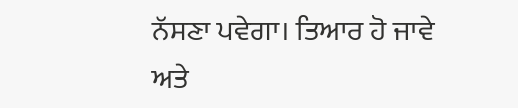ਨੱਸਣਾ ਪਵੇਗਾ। ਤਿਆਰ ਹੋ ਜਾਵੇ ਅਤੇ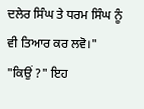ਦਲੇਰ ਸਿੰਘ ਤੇ ਧਰਮ ਸਿੰਘ ਨੂੰ ਵੀ ਤਿਆਰ ਕਰ ਲਵੋ।"
"ਕਿਉਂ ?" ਇਹ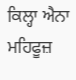ਕਿਲ੍ਹਾ ਐਨਾ ਮਹਿਫੂਜ਼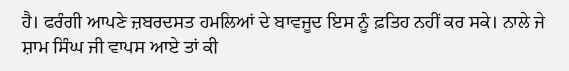ਹੈ। ਫਰੰਗੀ ਆਪਣੇ ਜ਼ਬਰਦਸਤ ਹਮਲਿਆਂ ਦੇ ਬਾਵਜੂਦ ਇਸ ਨੂੰ ਫ਼ਤਿਹ ਨਹੀਂ ਕਰ ਸਕੇ। ਨਾਲੇ ਜੇ ਸ਼ਾਮ ਸਿੰਘ ਜੀ ਵਾਪਸ ਆਏ ਤਾਂ ਕੀ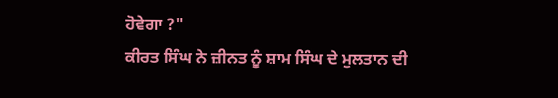ਹੋਵੇਗਾ ?"
ਕੀਰਤ ਸਿੰਘ ਨੇ ਜ਼ੀਨਤ ਨੂੰ ਸ਼ਾਮ ਸਿੰਘ ਦੇ ਮੁਲਤਾਨ ਦੀ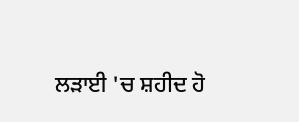ਲੜਾਈ 'ਚ ਸ਼ਹੀਦ ਹੋ